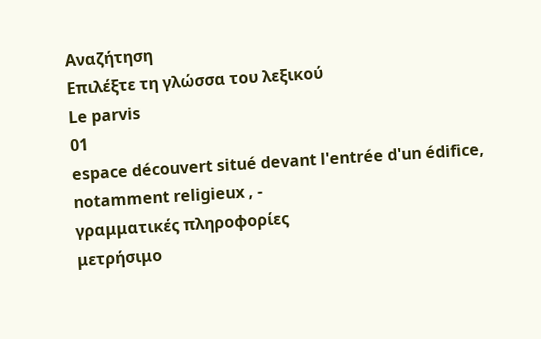Αναζήτηση
Επιλέξτε τη γλώσσα του λεξικού
Le parvis
01
espace découvert situé devant l'entrée d'un édifice, notamment religieux , -
γραμματικές πληροφορίες
μετρήσιμο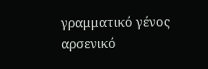γραμματικό γένος
αρσενικό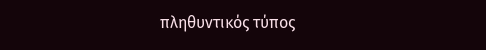πληθυντικός τύπος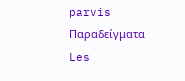parvis
Παραδείγματα
Les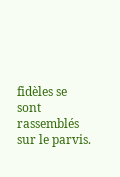fidèles se sont rassemblés sur le parvis.